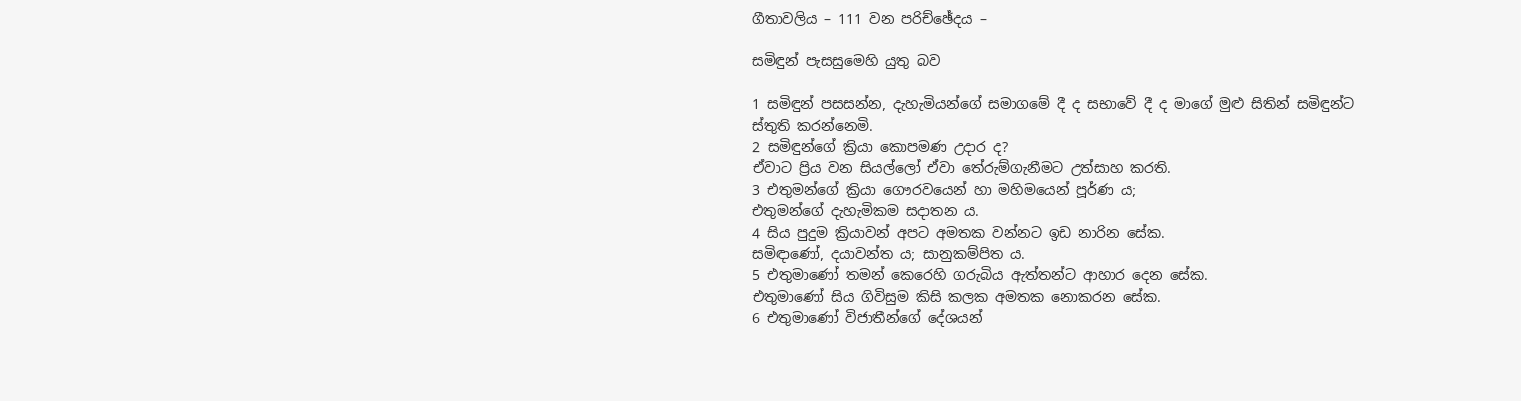ගීතාවලිය – 111 වන පරිච්ඡේදය –

සමිඳුන් පැසසුමෙහි යුතු බව

1 සමිඳුන් පසසන්න, දැහැමියන්ගේ සමාගමේ දී ද සභාවේ දී ද මාගේ මුළු සිතින් සමිඳුන්ට ස්තුති කරන්නෙමි.
2 සමිඳුන්ගේ ක්‍රියා කොපමණ උදාර ද?
ඒවාට ප්‍රිය වන සියල්ලෝ ඒවා තේරුම්ගැනීමට උත්සාහ කරති.
3 එතුමන්ගේ ක්‍රියා ගෞරවයෙන් හා මහිමයෙන් පූර්ණ ය;
එතුමන්ගේ දැහැමිකම සදාතන ය.
4 සිය පුදුම ක්‍රියාවන් අපට අමතක වන්නට ඉඩ නාරින සේක.
සමිඳාණෝ, දයාවන්ත ය; සානුකම්පිත ය.
5 එතුමාණෝ තමන් කෙරෙහි ගරුබිය ඇත්තන්ට ආහාර දෙන සේක.
එතුමාණෝ සිය ගිවිසුම කිසි කලක අමතක නොකරන සේක.
6 එතුමාණෝ විජාතීන්ගේ දේශයන්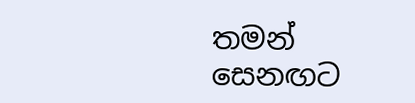තමන් සෙනඟට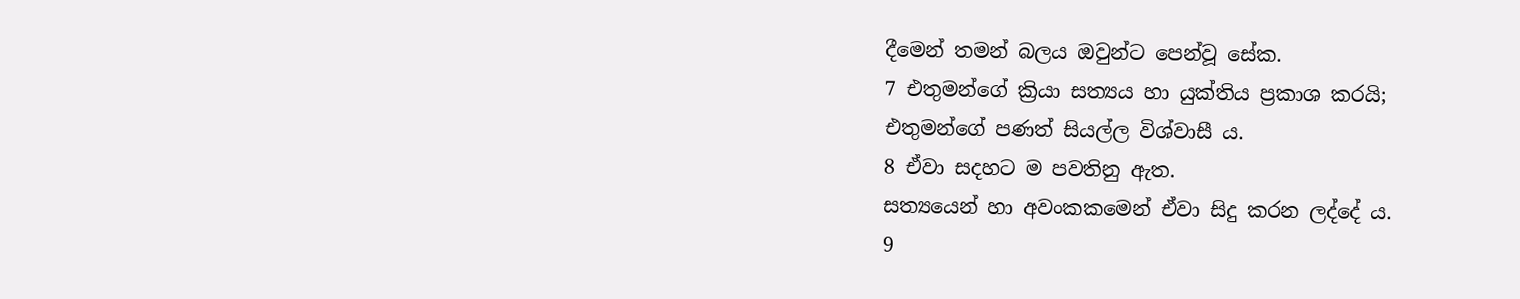දීමෙන් තමන් බලය ඔවුන්ට පෙන්වූ සේක.
7 එතුමන්ගේ ක්‍රියා සත්‍යය හා යුක්තිය ප්‍රකාශ කරයි;
එතුමන්ගේ පණත් සියල්ල විශ්වාසී ය.
8 ඒවා සදහට ම පවතිනු ඇත.
සත්‍යයෙන් හා අවංකකමෙන් ඒවා සිදු කරන ලද්දේ ය.
9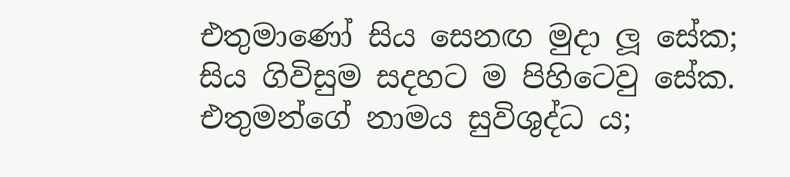එතුමාණෝ සිය සෙනඟ මුදා ලූ සේක;
සිය ගිවිසුම සදහට ම පිහිටෙවු සේක.
එතුමන්ගේ නාමය සුවිශුද්ධ ය;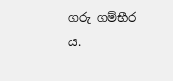ගරු ගම්භීර ය.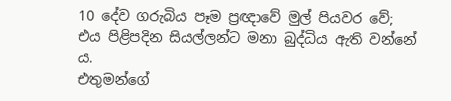10 දේව ගරුබිය පෑම ප්‍රඥාවේ මුල් පියවර වේ;
එය පිළිපදින සියල්ලන්ට මනා බුද්ධිය ඇති වන්නේ ය.
එතුමන්ගේ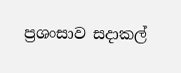ප්‍රශංසාව සදාකල්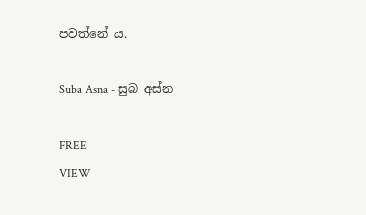පවත්නේ ය.

Suba Asna - සුබ අස්න

FREE
VIEW